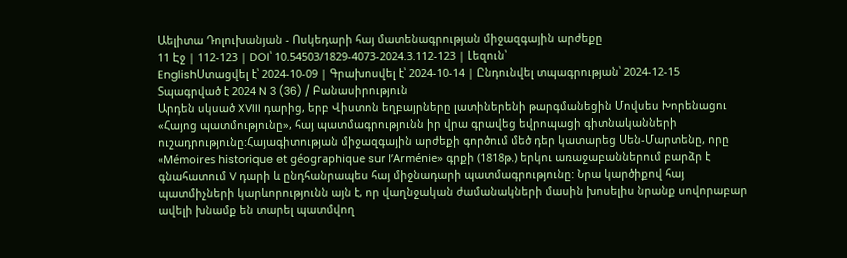Աելիտա Դոլուխանյան - Ոսկեդարի հայ մատենագրության միջազգային արժեքը
11 Էջ | 112-123 | DOI՝ 10.54503/1829-4073-2024.3.112-123 | Լեզուն՝
EnglishՍտացվել է՝ 2024-10-09 | Գրախոսվել է՝ 2024-10-14 | Ընդունվել տպագրության՝ 2024-12-15
Տպագրված է 2024 N 3 (36) / Բանասիրություն
Արդեն սկսած XVIII դարից, երբ Վիստոն եղբայրները լատիներենի թարգմանեցին Մովսես Խորենացու «Հայոց պատմությունը», հայ պատմագրությունն իր վրա գրավեց եվրոպացի գիտնականների ուշադրությունը:Հայագիտության միջազգային արժեքի գործում մեծ դեր կատարեց Սեն-Մարտենը, որը «Mémoires historique et géographique sur l’Arménie» գրքի (1818թ.) երկու առաջաբաններում բարձր է գնահատում V դարի և ընդհանրապես հայ միջնադարի պատմագրությունը: Նրա կարծիքով հայ պատմիչների կարևորությունն այն է, որ վաղնջական ժամանակների մասին խոսելիս նրանք սովորաբար ավելի խնամք են տարել պատմվող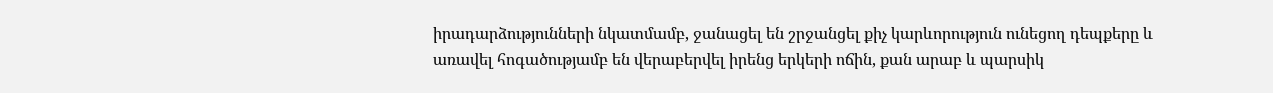իրադարձությունների նկատմամբ, ջանացել են շրջանցել քիչ կարևորություն ունեցող դեպքերը և առավել հոգածությամբ են վերաբերվել իրենց երկերի ոճին, քան արաբ և պարսիկ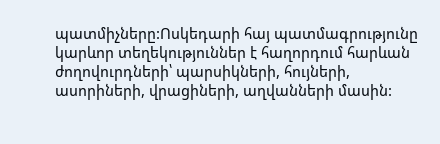պատմիչները:Ոսկեդարի հայ պատմագրությունը կարևոր տեղեկություններ է հաղորդում հարևան ժողովուրդների՝ պարսիկների, հույների, ասորիների, վրացիների, աղվանների մասին: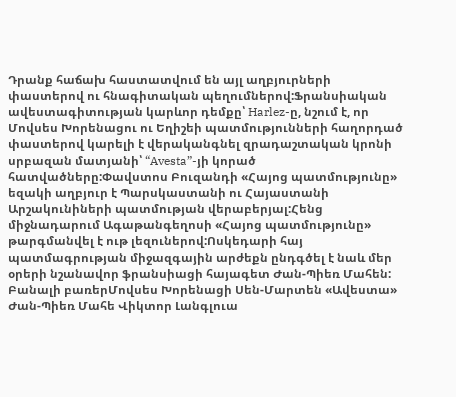Դրանք հաճախ հաստատվում են այլ աղբյուրների փաստերով ու հնագիտական պեղումներով:Ֆրանսիական ավեստագիտության կարևոր դեմքը՝ Harlez-ը, նշում է, որ Մովսես Խորենացու ու Եղիշեի պատմությունների հաղորդած փաստերով կարելի է վերականգնել զրադաշտական կրոնի սրբազան մատյանի՝ “Avesta”-յի կորած հատվածները:Փավստոս Բուզանդի «Հայոց պատմությունը» եզակի աղբյուր է Պարսկաստանի ու Հայաստանի Արշակունիների պատմության վերաբերյալ:Հենց միջնադարում Ագաթանգեղոսի «Հայոց պատմությունը» թարգմանվել է ութ լեզուներով:Ոսկեդարի հայ պատմագրության միջազգային արժեքն ընդգծել է նաև մեր օրերի նշանավոր ֆրանսիացի հայագետ Ժան-Պիեռ Մահեն:
Բանալի բառերՄովսես Խորենացի Սեն-Մարտեն «Ավեստա» Ժան-Պիեռ Մահե Վիկտոր Լանգլուա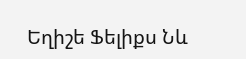Եղիշե Ֆելիքս Նև